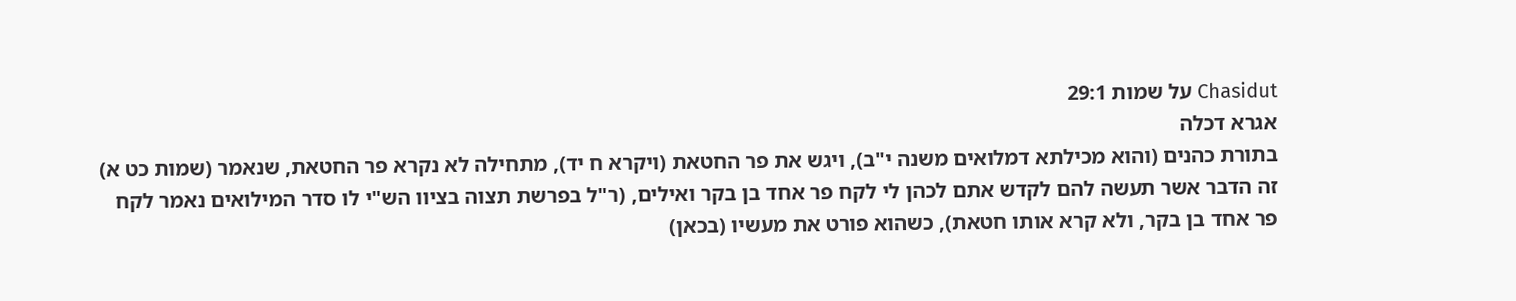Chasidut על שמות 29:1
אגרא דכלה
בתורת כהנים (והוא מכילתא דמלואים משנה י"ב), ויגש את פר החטאת (ויקרא ח יד), מתחילה לא נקרא פר החטאת, שנאמר (שמות כט א) זה הדבר אשר תעשה להם לקדש אתם לכהן לי לקח פר אחד בן בקר ואילים, (ר"ל בפרשת תצוה בציוו הש"י לו סדר המילואים נאמר לקח פר אחד בן בקר, ולא קרא אותו חטאת), כשהוא פורט את מעשיו (בכאן)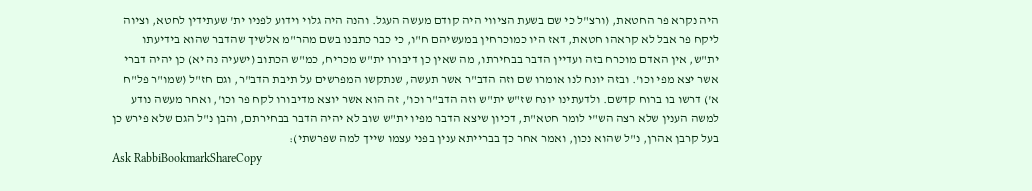היה נקרא פר החטאת, (ורצ"ל כי שם בשעת הציווי היה קודם מעשה העגל. והנה היה גלוי וידוע לפניו ית' שעתידין לחטא, וציוה ליקח פר אבל לא קראהו חטאת, דאז היו כמוכרחין במעשיהם ח"ו, כי כבר כתבנו בשם מהר"מ אלשיך שהדבר שהוא בידיעתו ית"ש, אין האדם מוכרח בזה ועדיין הדבר בבחירתו, מה שאין כן דיבורו ית"ש מכריח, כמ"ש הכתוב (ישעיה נה יא) כן יהיה דברי אשר יצא מפי וכו'. ובזה יונח לנו אומרו שם וזה הדב"ר אשר תעשה, שנתקשו המפרשים על תיבת הדב"ר, וגם חז"ל (שמו"ר פל"ח א') דרשו בו ברוח קדשם. ולדעתינו יונח שז"ש ית"ש וזה הדב"ר וכו', זה הוא אשר יוצא מדיבורו לקח פר וכו', ואחר מעשה נודע למשה הענין שלא רצה הש"י לומר חטא"ת, דכיון שיצא הדבר מפיו ית"ש שוב לא יהיה הדבר בבחירתם, והבן נ"ל הגם שלא פירש כן בעל קרבן אהרן, נ"ל שהוא נכון, ואמר אחר כך בברייתא ענין בפני עצמו שייך למה שפרשתי):
Ask RabbiBookmarkShareCopy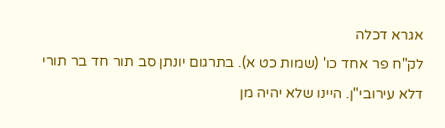אגרא דכלה
לק"ח פר אחד כו' (שמות כט א). בתרגום יונתן סב תור חד בר תורי דלא עירובי"ן. היינו שלא יהיה מן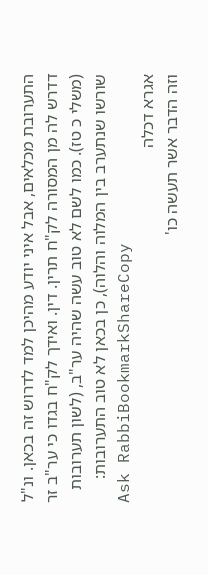התערובת מכלאים, אבל איני יודע מהיכן למד לדרוש זה בכאן. ונ"ל דדרש לה מן המסורה לק"ח תרין. דין. ואידך לק"ח בגדו כי ער"ב זר (משלי כ טז). כמו לשם לא טוב עשה שהיה ער"ב, (לשון תערובות שורשו שנתערב בין המלוה והלוה), כן בכאן לא טוב התערובות:
Ask RabbiBookmarkShareCopy
אגרא דכלה
וזה הדבר אשר תעשה כו'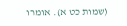(שמות כט א). אומרו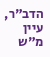הדב"ר, עיין מ"ש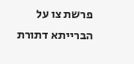פרשת צו על הברייתא דתורת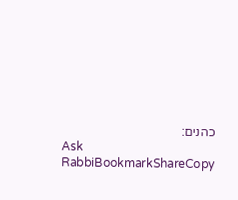כהנים:
Ask RabbiBookmarkShareCopy